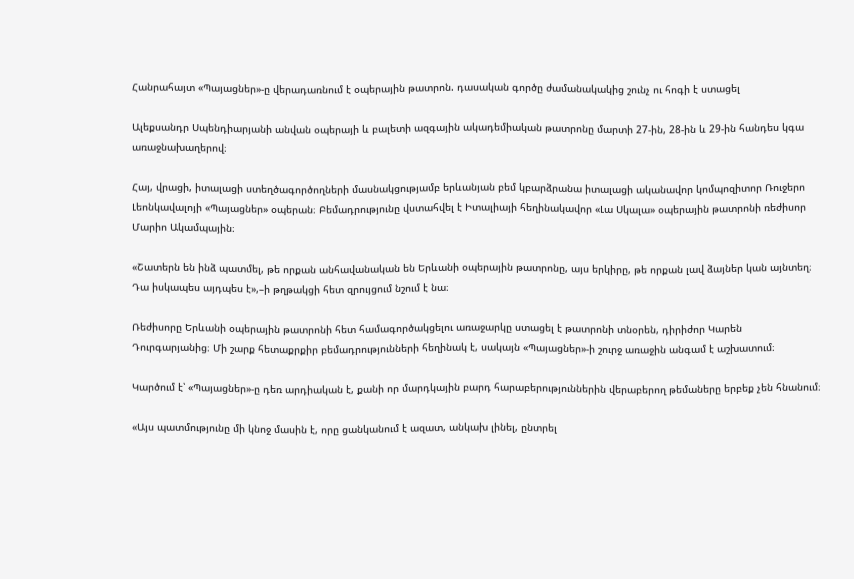Հանրահայտ «Պայացներ»-ը վերադառնում է օպերային թատրոն. դասական գործը ժամանակակից շունչ ու հոգի է ստացել

Ալեքսանդր Սպենդիարյանի անվան օպերայի և բալետի ազգային ակադեմիական թատրոնը մարտի 27-ին, 28-ին և 29-ին հանդես կգա առաջնախաղերով։

Հայ, վրացի, իտալացի ստեղծագործողների մասնակցությամբ երևանյան բեմ կբարձրանա իտալացի ականավոր կոմպոզիտոր Ռուջերո Լեոնկավալոյի «Պայացներ» օպերան։ Բեմադրությունը վստահվել է Իտալիայի հեղինակավոր «Լա Սկալա» օպերային թատրոնի ռեժիսոր Մարիո Ակամպային։

«Շատերն են ինձ պատմել, թե որքան անհավանական են Երևանի օպերային թատրոնը, այս երկիրը, թե որքան լավ ձայներ կան այնտեղ։ Դա իսկապես այդպես է»,–ի թղթակցի հետ զրույցում նշում է նա։

Ռեժիսորը Երևանի օպերային թատրոնի հետ համագործակցելու առաջարկը ստացել է թատրոնի տնօրեն, դիրիժոր Կարեն Դուրգարյանից։ Մի շարք հետաքրքիր բեմադրությունների հեղինակ է, սակայն «Պայացներ»-ի շուրջ առաջին անգամ է աշխատում։

Կարծում է՝ «Պայացներ»-ը դեռ արդիական է, քանի որ մարդկային բարդ հարաբերություններին վերաբերող թեմաները երբեք չեն հնանում։

«Այս պատմությունը մի կնոջ մասին է, որը ցանկանում է ազատ, անկախ լինել, ընտրել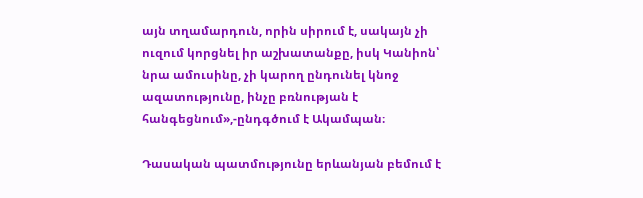այն տղամարդուն, որին սիրում է, սակայն չի ուզում կորցնել իր աշխատանքը, իսկ Կանիոն՝ նրա ամուսինը, չի կարող ընդունել կնոջ ազատությունը, ինչը բռնության է հանգեցնում»,-ընդգծում է Ակամպան։

Դասական պատմությունը երևանյան բեմում է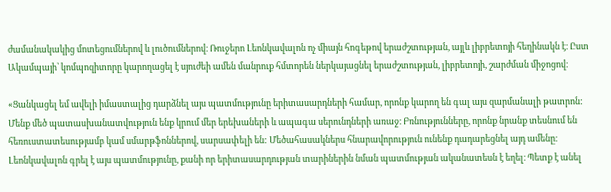ժամանակակից մոտեցումներով և լուծումներով։ Ռուջերո Լեոնկավալոն ոչ միայն հոգեթով երաժշտության, այլև լիբրետոյի հեղինակն է։ Ըստ Ակամպայի՝ կոմպոզիտորը կարողացել է սյուժեի ամեն մանրուք հմտորեն ներկայացնել երաժշտության, լիբրետոյի, շարժման միջոցով։

«Ցանկացել եմ ավելի իմաստալից դարձնել այս պատմությունը երիտասարդների համար, որոնք կարող են գալ այս զարմանալի թատրոն: Մենք մեծ պատասխանատվություն ենք կրում մեր երեխաների և ապագա սերունդների առաջ։ Բռնությունները, որոնք նրանք տեսնում են հեռուստատեսությամբ կամ սմարթֆոններով, սարսափելի են: Մեծահասակներս հնարավորություն ունենք դադարեցնել այդ ամենը։ Լեոնկավալոն գրել է այս պատմությունը, քանի որ երիտասարդության տարիներին նման պատմության ականատեսն է եղել։ Պետք է անել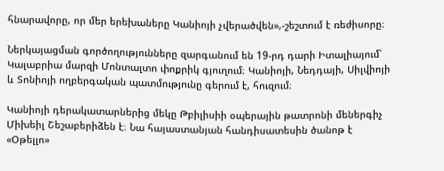հնարավորը, որ մեր երեխաները Կանիոյի չվերածվեն»,-շեշտում է ռեժիսորը։

Ներկայացման գործողությունները զարգանում են 19-րդ դարի Իտալիայում՝ Կալաբրիա մարզի Մոնտալտո փոքրիկ գյուղում։ Կանիոյի, Նեդդայի, Սիլվիոյի և Տոնիոյի ողբերգական պատմությունը գերում է, հուզում։

Կանիոյի դերակատարներից մեկը Թբիլիսիի օպերային թատրոնի մեներգիչ Միխեիլ Շեշաբերիձեն է։ Նա հայաստանյան հանդիսատեսին ծանոթ է «Օթելլո»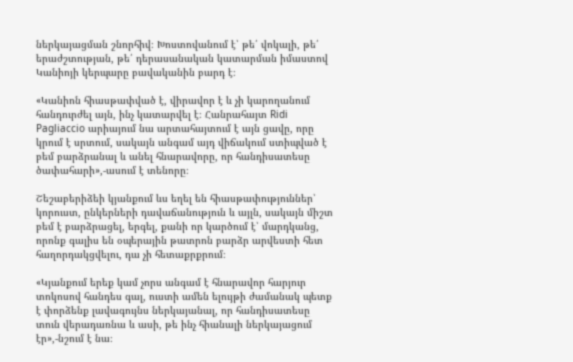ներկայացման շնորհիվ։ Խոստովանում է՝ թե՛ վոկալի, թե՛ երաժշտության, թե՛ դերասանական կատարման իմաստով Կանիոյի կերպարը բավականին բարդ է։

«Կանիոն հիասթափված է, վիրավոր է և չի կարողանում հանդուրժել այն, ինչ կատարվել է։ Հանրահայտ Ridi Pagliaccio արիայում նա արտահայտում է այն ցավը, որը կրում է սրտում, սակայն անգամ այդ վիճակում ստիպված է բեմ բարձրանալ և անել հնարավորը, որ հանդիսատեսը ծափահարի»,-ասում է տենորը։

Շեշաբերիձեի կյանքում ևս եղել են հիասթափություններ՝ կորուստ, ընկերների դավաճանություն և այլն, սակայն միշտ բեմ է բարձրացել, երգել, քանի որ կարծում է՝ մարդկանց, որոնք գալիս են օպերային թատրոն բարձր արվեստի հետ հաղորդակցվելու, դա չի հետաքրքրում։

«Կյանքում երեք կամ չորս անգամ է հնարավոր հարյուր տոկոսով հանդես գալ, ուստի ամեն ելույթի ժամանակ պետք է փորձենք լավագույնս ներկայանալ, որ հանդիսատեսը տուն վերադառնա և ասի, թե ինչ հիանալի ներկայացում էր»,-նշում է նա։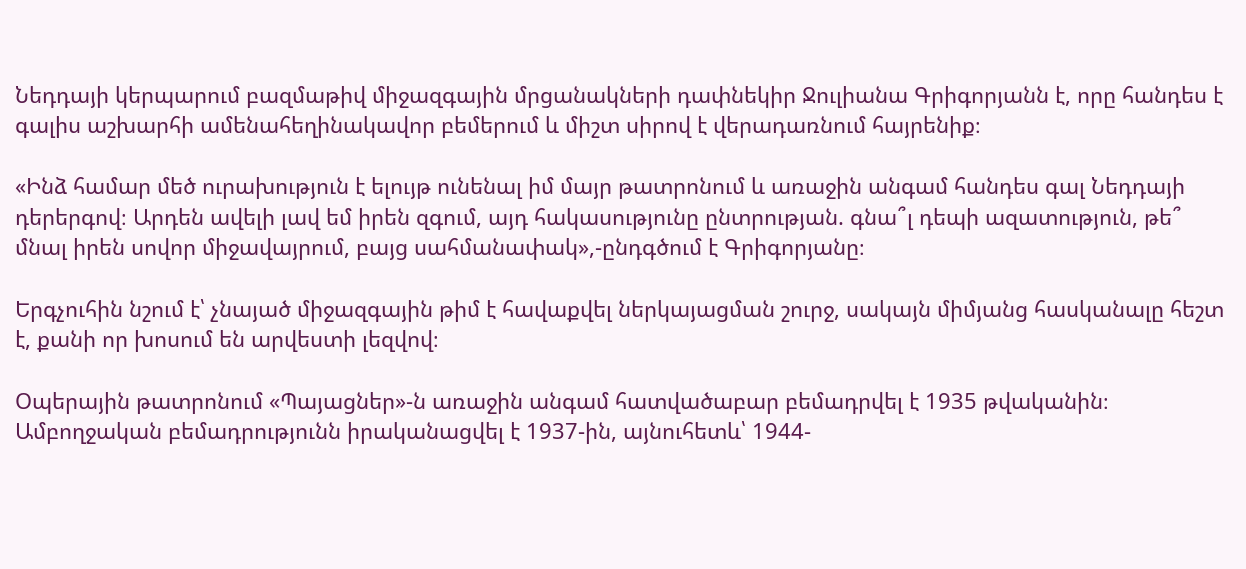Նեդդայի կերպարում բազմաթիվ միջազգային մրցանակների դափնեկիր Ջուլիանա Գրիգորյանն է, որը հանդես է գալիս աշխարհի ամենահեղինակավոր բեմերում և միշտ սիրով է վերադառնում հայրենիք։

«Ինձ համար մեծ ուրախություն է ելույթ ունենալ իմ մայր թատրոնում և առաջին անգամ հանդես գալ Նեդդայի դերերգով։ Արդեն ավելի լավ եմ իրեն զգում, այդ հակասությունը ընտրության. գնա՞լ դեպի ազատություն, թե՞ մնալ իրեն սովոր միջավայրում, բայց սահմանափակ»,-ընդգծում է Գրիգորյանը։

Երգչուհին նշում է՝ չնայած միջազգային թիմ է հավաքվել ներկայացման շուրջ, սակայն միմյանց հասկանալը հեշտ է, քանի որ խոսում են արվեստի լեզվով։

Օպերային թատրոնում «Պայացներ»-ն առաջին անգամ հատվածաբար բեմադրվել է 1935 թվականին։ Ամբողջական բեմադրությունն իրականացվել է 1937-ին, այնուհետև՝ 1944-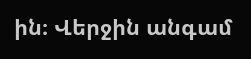ին։ Վերջին անգամ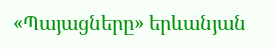«Պայացները» երևանյան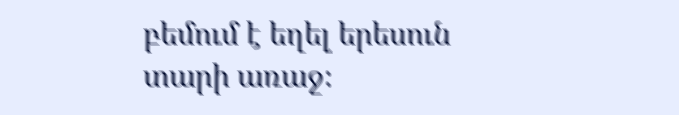բեմում է եղել երեսուն տարի առաջ։